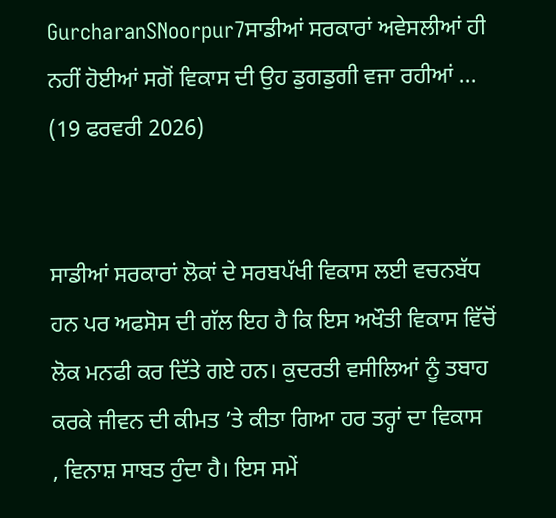GurcharanSNoorpur7ਸਾਡੀਆਂ ਸਰਕਾਰਾਂ ਅਵੇਸਲੀਆਂ ਹੀ ਨਹੀਂ ਹੋਈਆਂ ਸਗੋਂ ਵਿਕਾਸ ਦੀ ਉਹ ਡੁਗਡੁਗੀ ਵਜਾ ਰਹੀਆਂ ...
(19 ਫਰਵਰੀ 2026)


ਸਾਡੀਆਂ ਸਰਕਾਰਾਂ ਲੋਕਾਂ ਦੇ ਸਰਬਪੱਖੀ ਵਿਕਾਸ ਲਈ ਵਚਨਬੱਧ ਹਨ ਪਰ ਅਫਸੋਸ ਦੀ ਗੱਲ ਇਹ ਹੈ ਕਿ ਇਸ ਅਖੌਤੀ ਵਿਕਾਸ ਵਿੱਚੋਂ ਲੋਕ ਮਨਫੀ ਕਰ ਦਿੱਤੇ ਗਏ ਹਨ। ਕੁਦਰਤੀ ਵਸੀਲਿਆਂ ਨੂੰ ਤਬਾਹ ਕਰਕੇ ਜੀਵਨ ਦੀ ਕੀਮਤ ’ਤੇ ਕੀਤਾ ਗਿਆ ਹਰ ਤਰ੍ਹਾਂ ਦਾ ਵਿਕਾਸ
, ਵਿਨਾਸ਼ ਸਾਬਤ ਹੁੰਦਾ ਹੈ। ਇਸ ਸਮੇਂ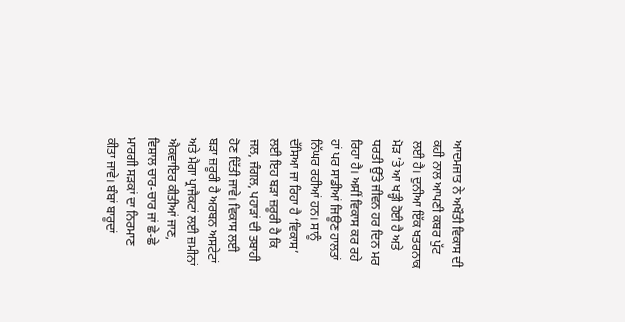ਆਦਮਜਾਤ ਨੇ ਅਖੌਤੀ ਵਿਕਾਸ ਦੀ ਕਹੀ ਨਾਲ ਆਪਣੀ ਕਬਰ ਪੁੱਟ ਲਈ ਹੈ। ਦੁਨੀਆ ਇੱਕ ਖਤਰਨਾਕ ਮੋੜ ’ਤੇ ਆ ਖੜ੍ਹੀ ਹੋਈ ਹੈ ਅਤੇ ਧਰਤੀ ਉੱਤੇ ਜੀਵਨ ਹਰ ਦਿਨ ਮਰ ਰਿਹਾ ਹੈ। ਅਸੀਂ ਵਿਕਾਸ ਕਰ ਰਹੇ ਹਾਂ ਪਰ ਸਾਡੀਆਂ ਜਿਊਣ ਹਾਲਤਾਂ ਨਿੱਘਰ ਰਹੀਆਂ ਹਨ। ਸਾਨੂੰ ਦੱਸਿਆ ਜਾ ਰਿਹਾ ਹੈ ‘ਵਿਕਾਸ’ ਲਈ ਇਹ ਬੜਾ ਜ਼ਰੂਰੀ ਹੈ ਕਿ ਜਲ, ਜੰਗਲ, ਪਹਾੜਾਂ ਦੀ ਤਬਾਹੀ ਹੋਣ ਦਿੱਤੀ ਜਾਵੇ। ਵਿਕਾਸ ਲਈ ਬੜਾ ਜ਼ਰੂਰੀ ਹੈ ਅਰਬਨ ਅਸਟੇਟਾਂ ਅਤੇ ਮੈਗਾ ਪ੍ਰਾਜੈਕਟਾਂ ਲਈ ਜ਼ਮੀਨਾਂ ਐਕਵਾਇਰ ਕੀਤੀਆਂ ਜਾਣ, ਵਿਸ਼ਾਲ ਚਾਰ-ਚਾਰ ਜਾਂ ਛੇ-ਛੇ ਮਾਰਗੀ ਸੜਕਾਂ ਦਾ ਨਿਰਮਾਣ ਕੀਤਾ ਜਾਵੇ। ਬੰਬਾਂ ਬਾਰੂਦਾਂ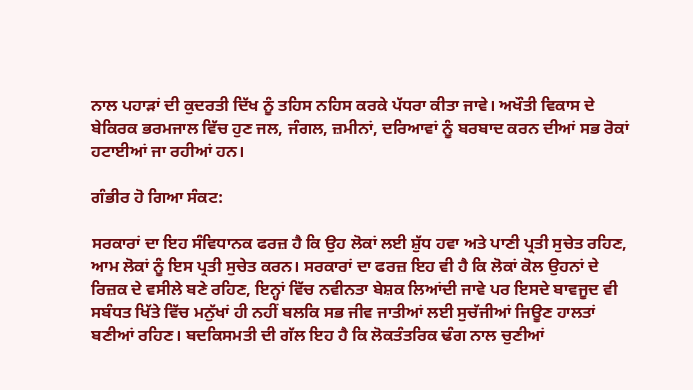ਨਾਲ ਪਹਾੜਾਂ ਦੀ ਕੁਦਰਤੀ ਦਿੱਖ ਨੂੰ ਤਹਿਸ ਨਹਿਸ ਕਰਕੇ ਪੱਧਰਾ ਕੀਤਾ ਜਾਵੇ। ਅਖੌਤੀ ਵਿਕਾਸ ਦੇ ਬੇਕਿਰਕ ਭਰਮਜਾਲ ਵਿੱਚ ਹੁਣ ਜਲ, ਜੰਗਲ, ਜ਼ਮੀਨਾਂ, ਦਰਿਆਵਾਂ ਨੂੰ ਬਰਬਾਦ ਕਰਨ ਦੀਆਂ ਸਭ ਰੋਕਾਂ ਹਟਾਈਆਂ ਜਾ ਰਹੀਆਂ ਹਨ।

ਗੰਭੀਰ ਹੋ ਗਿਆ ਸੰਕਟ:

ਸਰਕਾਰਾਂ ਦਾ ਇਹ ਸੰਵਿਧਾਨਕ ਫਰਜ਼ ਹੈ ਕਿ ਉਹ ਲੋਕਾਂ ਲਈ ਸ਼ੁੱਧ ਹਵਾ ਅਤੇ ਪਾਣੀ ਪ੍ਰਤੀ ਸੁਚੇਤ ਰਹਿਣ, ਆਮ ਲੋਕਾਂ ਨੂੰ ਇਸ ਪ੍ਰਤੀ ਸੁਚੇਤ ਕਰਨ। ਸਰਕਾਰਾਂ ਦਾ ਫਰਜ਼ ਇਹ ਵੀ ਹੈ ਕਿ ਲੋਕਾਂ ਕੋਲ ਉਹਨਾਂ ਦੇ ਰਿਜ਼ਕ ਦੇ ਵਸੀਲੇ ਬਣੇ ਰਹਿਣ, ਇਨ੍ਹਾਂ ਵਿੱਚ ਨਵੀਨਤਾ ਬੇਸ਼ਕ ਲਿਆਂਦੀ ਜਾਵੇ ਪਰ ਇਸਦੇ ਬਾਵਜੂਦ ਵੀ ਸਬੰਧਤ ਖਿੱਤੇ ਵਿੱਚ ਮਨੁੱਖਾਂ ਹੀ ਨਹੀਂ ਬਲਕਿ ਸਭ ਜੀਵ ਜਾਤੀਆਂ ਲਈ ਸੁਚੱਜੀਆਂ ਜਿਊਣ ਹਾਲਤਾਂ ਬਣੀਆਂ ਰਹਿਣ। ਬਦਕਿਸਮਤੀ ਦੀ ਗੱਲ ਇਹ ਹੈ ਕਿ ਲੋਕਤੰਤਰਿਕ ਢੰਗ ਨਾਲ ਚੁਣੀਆਂ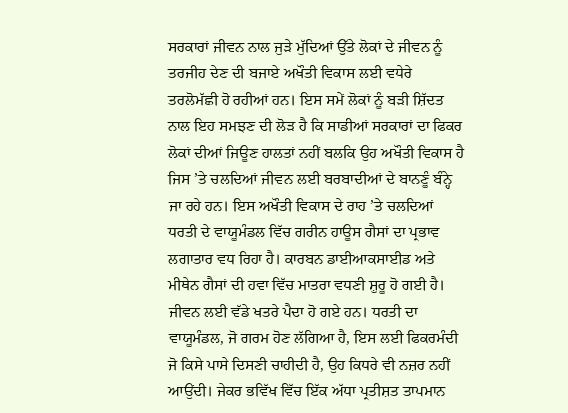ਸਰਕਾਰਾਂ ਜੀਵਨ ਨਾਲ ਜੁੜੇ ਮੁੱਦਿਆਂ ਉੱਤੇ ਲੋਕਾਂ ਦੇ ਜੀਵਨ ਨੂੰ ਤਰਜੀਹ ਦੇਣ ਦੀ ਬਜਾਏ ਅਖੌਤੀ ਵਿਕਾਸ ਲਈ ਵਧੇਰੇ ਤਰਲੋਮੱਛੀ ਹੋ ਰਹੀਆਂ ਹਨ। ਇਸ ਸਮੇਂ ਲੋਕਾਂ ਨੂੰ ਬੜੀ ਸ਼ਿੱਦਤ ਨਾਲ ਇਹ ਸਮਝਣ ਦੀ ਲੋੜ ਹੈ ਕਿ ਸਾਡੀਆਂ ਸਰਕਾਰਾਂ ਦਾ ਫਿਕਰ ਲੋਕਾਂ ਦੀਆਂ ਜਿਊਣ ਹਾਲਤਾਂ ਨਹੀਂ ਬਲਕਿ ਉਹ ਅਖੌਤੀ ਵਿਕਾਸ ਹੈ ਜਿਸ ’ਤੇ ਚਲਦਿਆਂ ਜੀਵਨ ਲਈ ਬਰਬਾਦੀਆਂ ਦੇ ਬਾਨਣੂੰ ਬੰਨ੍ਹੇ ਜਾ ਰਹੇ ਹਨ। ਇਸ ਅਖੌਤੀ ਵਿਕਾਸ ਦੇ ਰਾਹ ’ਤੇ ਚਲਦਿਆਂ ਧਰਤੀ ਦੇ ਵਾਯੂਮੰਡਲ ਵਿੱਚ ਗਰੀਨ ਹਾਊਸ ਗੈਸਾਂ ਦਾ ਪ੍ਰਭਾਵ ਲਗਾਤਾਰ ਵਧ ਰਿਹਾ ਹੈ। ਕਾਰਬਨ ਡਾਈਆਕਸਾਈਡ ਅਤੇ ਮੀਥੇਨ ਗੈਸਾਂ ਦੀ ਹਵਾ ਵਿੱਚ ਮਾਤਰਾ ਵਧਣੀ ਸ਼ੁਰੂ ਹੋ ਗਈ ਹੈ। ਜੀਵਨ ਲਈ ਵੱਡੇ ਖਤਰੇ ਪੈਦਾ ਹੋ ਗਏ ਹਨ। ਧਰਤੀ ਦਾ ਵਾਯੂਮੰਡਲ, ਜੋ ਗਰਮ ਹੋਣ ਲੱਗਿਆ ਹੈ, ਇਸ ਲਈ ਫਿਕਰਮੰਦੀ ਜੋ ਕਿਸੇ ਪਾਸੇ ਦਿਸਣੀ ਚਾਹੀਦੀ ਹੈ, ਉਹ ਕਿਧਰੇ ਵੀ ਨਜ਼ਰ ਨਹੀਂ ਆਉਂਦੀ। ਜੇਕਰ ਭਵਿੱਖ ਵਿੱਚ ਇੱਕ ਅੱਧਾ ਪ੍ਰਤੀਸ਼ਤ ਤਾਪਮਾਨ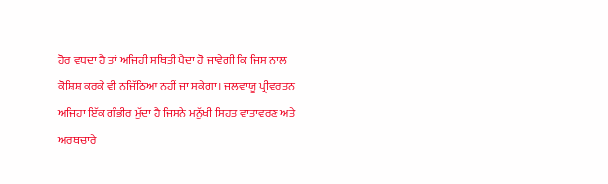ਹੋਰ ਵਧਦਾ ਹੈ ਤਾਂ ਅਜਿਹੀ ਸਥਿਤੀ ਪੈਦਾ ਹੋ ਜਾਵੇਗੀ ਕਿ ਜਿਸ ਨਾਲ ਕੋਸ਼ਿਸ਼ ਕਰਕੇ ਵੀ ਨਜਿੱਠਿਆ ਨਹੀਂ ਜਾ ਸਕੇਗਾ। ਜਲਵਾਯੂ ਪ੍ਰੀਵਰਤਨ ਅਜਿਹਾ ਇੱਕ ਗੰਭੀਰ ਮੁੱਦਾ ਹੈ ਜਿਸਨੇ ਮਨੁੱਖੀ ਸਿਹਤ ਵਾਤਾਵਰਣ ਅਤੇ ਅਰਥਚਾਰੇ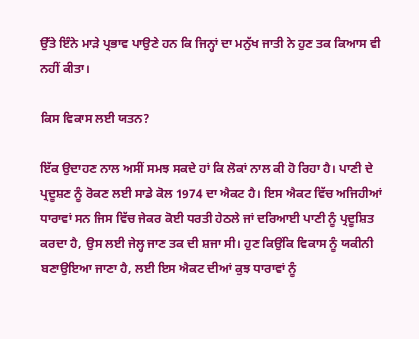ਉੱਤੇ ਇੰਨੇ ਮਾੜੇ ਪ੍ਰਭਾਵ ਪਾਉਣੇ ਹਨ ਕਿ ਜਿਨ੍ਹਾਂ ਦਾ ਮਨੁੱਖ ਜਾਤੀ ਨੇ ਹੁਣ ਤਕ ਕਿਆਸ ਵੀ ਨਹੀਂ ਕੀਤਾ।

ਕਿਸ ਵਿਕਾਸ ਲਈ ਯਤਨ?

ਇੱਕ ਉਦਾਹਣ ਨਾਲ ਅਸੀਂ ਸਮਝ ਸਕਦੇ ਹਾਂ ਕਿ ਲੋਕਾਂ ਨਾਲ ਕੀ ਹੋ ਰਿਹਾ ਹੈ। ਪਾਣੀ ਦੇ ਪ੍ਰਦੂਸ਼ਣ ਨੂੰ ਰੋਕਣ ਲਈ ਸਾਡੇ ਕੋਲ 1974 ਦਾ ਐਕਟ ਹੈ। ਇਸ ਐਕਟ ਵਿੱਚ ਅਜਿਹੀਆਂ ਧਾਰਾਵਾਂ ਸਨ ਜਿਸ ਵਿੱਚ ਜੇਕਰ ਕੋਈ ਧਰਤੀ ਹੇਠਲੇ ਜਾਂ ਦਰਿਆਈ ਪਾਣੀ ਨੂੰ ਪ੍ਰਦੂਸ਼ਿਤ ਕਰਦਾ ਹੈ, ਉਸ ਲਈ ਜੇਲ੍ਹ ਜਾਣ ਤਕ ਦੀ ਸ਼ਜਾ ਸੀ। ਹੁਣ ਕਿਉਂਕਿ ਵਿਕਾਸ ਨੂੰ ਯਕੀਨੀ ਬਣਾਉਇਆ ਜਾਣਾ ਹੈ, ਲਈ ਇਸ ਐਕਟ ਦੀਆਂ ਕੁਝ ਧਾਰਾਵਾਂ ਨੂੰ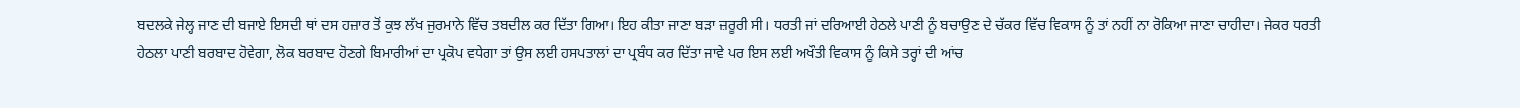ਬਦਲਕੇ ਜੇਲ੍ਹ ਜਾਣ ਦੀ ਬਜਾਏ ਇਸਦੀ ਥਾਂ ਦਸ ਹਜ਼ਾਰ ਤੋਂ ਕੁਝ ਲੱਖ ਜੁਰਮਾਨੇ ਵਿੱਚ ਤਬਦੀਲ ਕਰ ਦਿੱਤਾ ਗਿਆ। ਇਹ ਕੀਤਾ ਜਾਣਾ ਬੜਾ ਜ਼ਰੂਰੀ ਸੀ। ਧਰਤੀ ਜਾਂ ਦਰਿਆਈ ਹੇਠਲੇ ਪਾਣੀ ਨੂੰ ਬਚਾਉਣ ਦੇ ਚੱਕਰ ਵਿੱਚ ਵਿਕਾਸ ਨੂੰ ਤਾਂ ਨਹੀਂ ਨਾ ਰੋਕਿਆ ਜਾਣਾ ਚਾਹੀਦਾ। ਜੇਕਰ ਧਰਤੀ ਹੇਠਲਾ ਪਾਣੀ ਬਰਬਾਦ ਹੋਵੇਗਾ, ਲੋਕ ਬਰਬਾਦ ਹੋਣਗੇ ਬਿਮਾਰੀਆਂ ਦਾ ਪ੍ਰਕੋਪ ਵਧੇਗਾ ਤਾਂ ਉਸ ਲਈ ਹਸਪਤਾਲਾਂ ਦਾ ਪ੍ਰਬੰਧ ਕਰ ਦਿੱਤਾ ਜਾਵੇ ਪਰ ਇਸ ਲਈ ਅਖੌਤੀ ਵਿਕਾਸ ਨੂੰ ਕਿਸੇ ਤਰ੍ਹਾਂ ਦੀ ਆਂਚ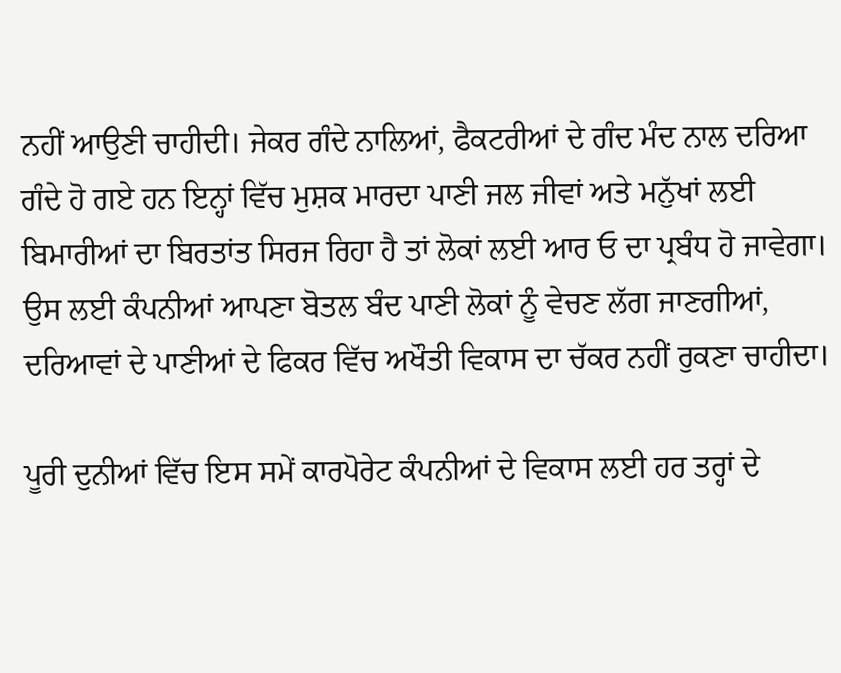ਨਹੀਂ ਆਉਣੀ ਚਾਹੀਦੀ। ਜੇਕਰ ਗੰਦੇ ਨਾਲਿਆਂ, ਫੈਕਟਰੀਆਂ ਦੇ ਗੰਦ ਮੰਦ ਨਾਲ ਦਰਿਆ ਗੰਦੇ ਹੋ ਗਏ ਹਨ ਇਨ੍ਹਾਂ ਵਿੱਚ ਮੁਸ਼ਕ ਮਾਰਦਾ ਪਾਣੀ ਜਲ ਜੀਵਾਂ ਅਤੇ ਮਨੁੱਖਾਂ ਲਈ ਬਿਮਾਰੀਆਂ ਦਾ ਬਿਰਤਾਂਤ ਸਿਰਜ ਰਿਹਾ ਹੈ ਤਾਂ ਲੋਕਾਂ ਲਈ ਆਰ ਓ ਦਾ ਪ੍ਰਬੰਧ ਹੋ ਜਾਵੇਗਾ। ਉਸ ਲਈ ਕੰਪਨੀਆਂ ਆਪਣਾ ਬੋਤਲ ਬੰਦ ਪਾਣੀ ਲੋਕਾਂ ਨੂੰ ਵੇਚਣ ਲੱਗ ਜਾਣਗੀਆਂ, ਦਰਿਆਵਾਂ ਦੇ ਪਾਣੀਆਂ ਦੇ ਫਿਕਰ ਵਿੱਚ ਅਖੌਤੀ ਵਿਕਾਸ ਦਾ ਚੱਕਰ ਨਹੀਂ ਰੁਕਣਾ ਚਾਹੀਦਾ।

ਪੂਰੀ ਦੁਨੀਆਂ ਵਿੱਚ ਇਸ ਸਮੇਂ ਕਾਰਪੋਰੇਟ ਕੰਪਨੀਆਂ ਦੇ ਵਿਕਾਸ ਲਈ ਹਰ ਤਰ੍ਹਾਂ ਦੇ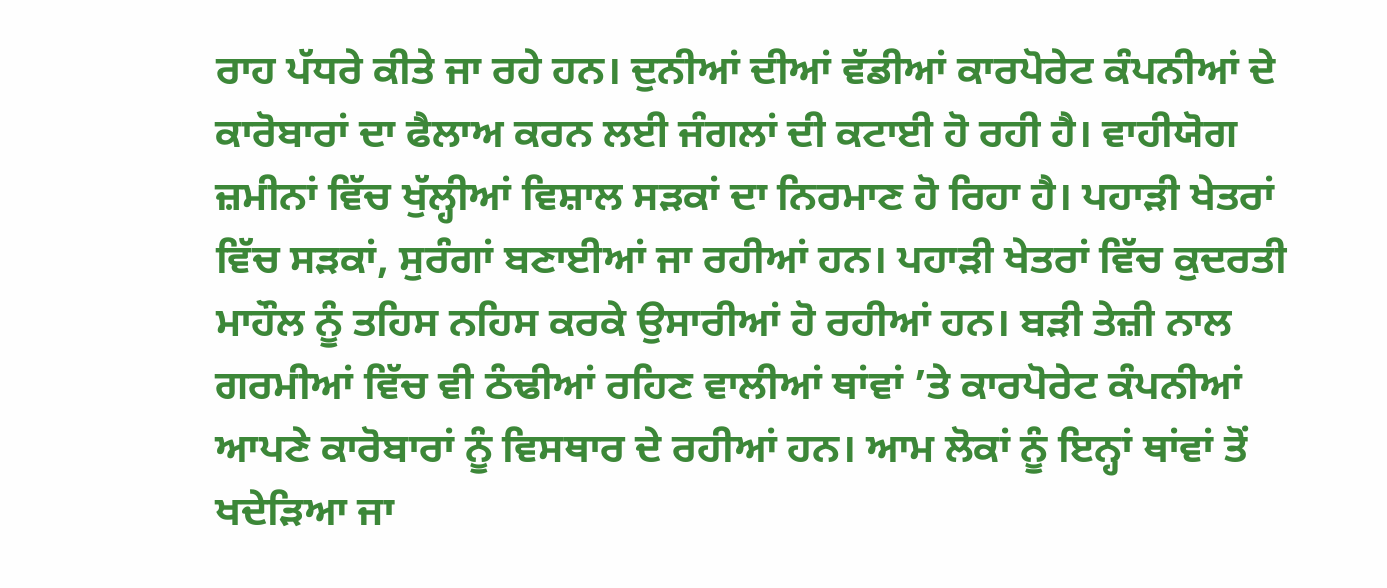ਰਾਹ ਪੱਧਰੇ ਕੀਤੇ ਜਾ ਰਹੇ ਹਨ। ਦੁਨੀਆਂ ਦੀਆਂ ਵੱਡੀਆਂ ਕਾਰਪੋਰੇਟ ਕੰਪਨੀਆਂ ਦੇ ਕਾਰੋਬਾਰਾਂ ਦਾ ਫੈਲਾਅ ਕਰਨ ਲਈ ਜੰਗਲਾਂ ਦੀ ਕਟਾਈ ਹੋ ਰਹੀ ਹੈ। ਵਾਹੀਯੋਗ ਜ਼ਮੀਨਾਂ ਵਿੱਚ ਖੁੱਲ੍ਹੀਆਂ ਵਿਸ਼ਾਲ ਸੜਕਾਂ ਦਾ ਨਿਰਮਾਣ ਹੋ ਰਿਹਾ ਹੈ। ਪਹਾੜੀ ਖੇਤਰਾਂ ਵਿੱਚ ਸੜਕਾਂ, ਸੁਰੰਗਾਂ ਬਣਾਈਆਂ ਜਾ ਰਹੀਆਂ ਹਨ। ਪਹਾੜੀ ਖੇਤਰਾਂ ਵਿੱਚ ਕੁਦਰਤੀ ਮਾਹੌਲ ਨੂੰ ਤਹਿਸ ਨਹਿਸ ਕਰਕੇ ਉਸਾਰੀਆਂ ਹੋ ਰਹੀਆਂ ਹਨ। ਬੜੀ ਤੇਜ਼ੀ ਨਾਲ ਗਰਮੀਆਂ ਵਿੱਚ ਵੀ ਠੰਢੀਆਂ ਰਹਿਣ ਵਾਲੀਆਂ ਥਾਂਵਾਂ ’ਤੇ ਕਾਰਪੋਰੇਟ ਕੰਪਨੀਆਂ ਆਪਣੇ ਕਾਰੋਬਾਰਾਂ ਨੂੰ ਵਿਸਥਾਰ ਦੇ ਰਹੀਆਂ ਹਨ। ਆਮ ਲੋਕਾਂ ਨੂੰ ਇਨ੍ਹਾਂ ਥਾਂਵਾਂ ਤੋਂ ਖਦੇੜਿਆ ਜਾ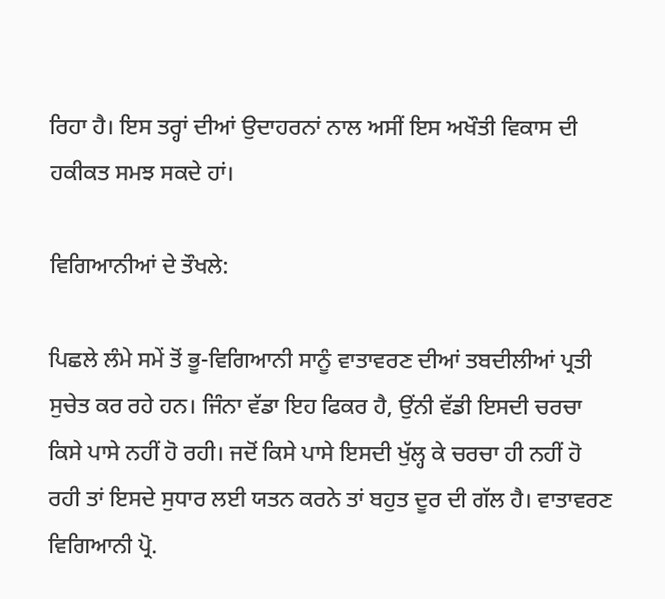ਰਿਹਾ ਹੈ। ਇਸ ਤਰ੍ਹਾਂ ਦੀਆਂ ਉਦਾਹਰਨਾਂ ਨਾਲ ਅਸੀਂ ਇਸ ਅਖੌਤੀ ਵਿਕਾਸ ਦੀ ਹਕੀਕਤ ਸਮਝ ਸਕਦੇ ਹਾਂ।

ਵਿਗਿਆਨੀਆਂ ਦੇ ਤੌਖਲੇ:

ਪਿਛਲੇ ਲੰਮੇ ਸਮੇਂ ਤੋਂ ਭੂ-ਵਿਗਿਆਨੀ ਸਾਨੂੰ ਵਾਤਾਵਰਣ ਦੀਆਂ ਤਬਦੀਲੀਆਂ ਪ੍ਰਤੀ ਸੁਚੇਤ ਕਰ ਰਹੇ ਹਨ। ਜਿੰਨਾ ਵੱਡਾ ਇਹ ਫਿਕਰ ਹੈ, ਉਂਨੀ ਵੱਡੀ ਇਸਦੀ ਚਰਚਾ ਕਿਸੇ ਪਾਸੇ ਨਹੀਂ ਹੋ ਰਹੀ। ਜਦੋਂ ਕਿਸੇ ਪਾਸੇ ਇਸਦੀ ਖੁੱਲ੍ਹ ਕੇ ਚਰਚਾ ਹੀ ਨਹੀਂ ਹੋ ਰਹੀ ਤਾਂ ਇਸਦੇ ਸੁਧਾਰ ਲਈ ਯਤਨ ਕਰਨੇ ਤਾਂ ਬਹੁਤ ਦੂਰ ਦੀ ਗੱਲ ਹੈ। ਵਾਤਾਵਰਣ ਵਿਗਿਆਨੀ ਪ੍ਰੋ.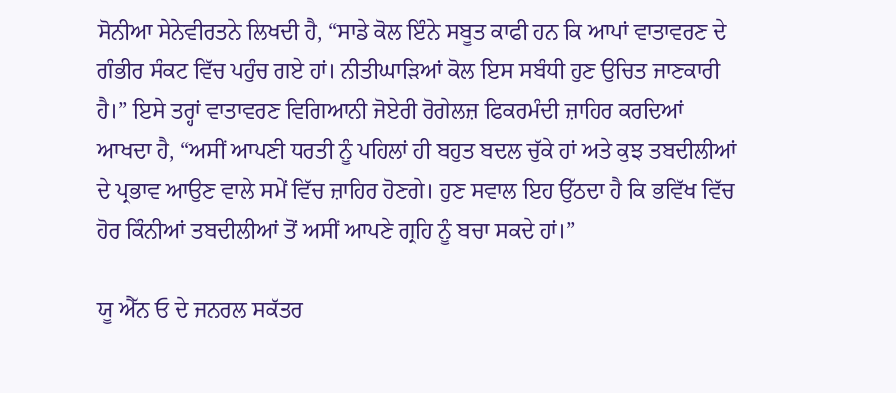ਸੋਨੀਆ ਸੇਨੇਵੀਰਤਨੇ ਲਿਖਦੀ ਹੈ, “ਸਾਡੇ ਕੋਲ ਇੰਨੇ ਸਬੂਤ ਕਾਫੀ ਹਨ ਕਿ ਆਪਾਂ ਵਾਤਾਵਰਣ ਦੇ ਗੰਭੀਰ ਸੰਕਟ ਵਿੱਚ ਪਹੁੰਚ ਗਏ ਹਾਂ। ਨੀਤੀਘਾੜਿਆਂ ਕੋਲ ਇਸ ਸਬੰਧੀ ਹੁਣ ਉਚਿਤ ਜਾਣਕਾਰੀ ਹੈ।” ਇਸੇ ਤਰ੍ਹਾਂ ਵਾਤਾਵਰਣ ਵਿਗਿਆਨੀ ਜੋਏਰੀ ਰੋਗੇਲਜ਼ ਫਿਕਰਮੰਦੀ ਜ਼ਾਹਿਰ ਕਰਦਿਆਂ ਆਖਦਾ ਹੈ, “ਅਸੀਂ ਆਪਣੀ ਧਰਤੀ ਨੂੰ ਪਹਿਲਾਂ ਹੀ ਬਹੁਤ ਬਦਲ ਚੁੱਕੇ ਹਾਂ ਅਤੇ ਕੁਝ ਤਬਦੀਲੀਆਂ ਦੇ ਪ੍ਰਭਾਵ ਆਉਣ ਵਾਲੇ ਸਮੇਂ ਵਿੱਚ ਜ਼ਾਹਿਰ ਹੋਣਗੇ। ਹੁਣ ਸਵਾਲ ਇਹ ਉੱਠਦਾ ਹੈ ਕਿ ਭਵਿੱਖ ਵਿੱਚ ਹੋਰ ਕਿੰਨੀਆਂ ਤਬਦੀਲੀਆਂ ਤੋਂ ਅਸੀਂ ਆਪਣੇ ਗ੍ਰਹਿ ਨੂੰ ਬਚਾ ਸਕਦੇ ਹਾਂ।”

ਯੂ ਐੱਨ ਓ ਦੇ ਜਨਰਲ ਸਕੱਤਰ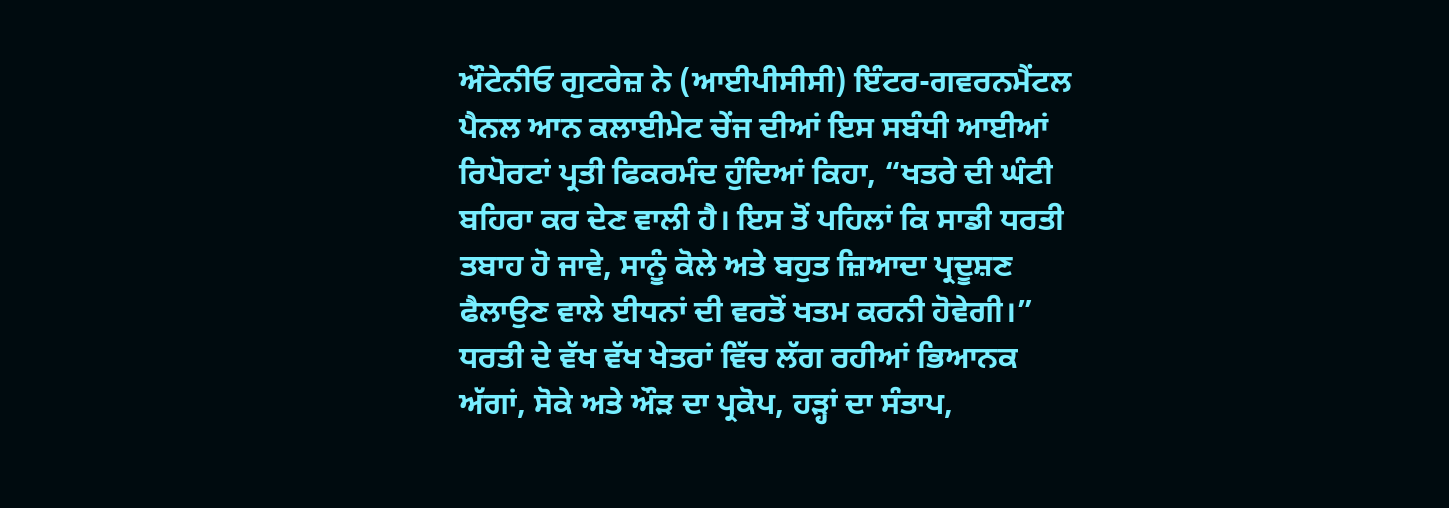ਔਟੇਨੀਓ ਗੁਟਰੇਜ਼ ਨੇ (ਆਈਪੀਸੀਸੀ) ਇੰਟਰ-ਗਵਰਨਮੈਂਟਲ ਪੈਨਲ ਆਨ ਕਲਾਈਮੇਟ ਚੇਂਜ ਦੀਆਂ ਇਸ ਸਬੰਧੀ ਆਈਆਂ ਰਿਪੋਰਟਾਂ ਪ੍ਰਤੀ ਫਿਕਰਮੰਦ ਹੁੰਦਿਆਂ ਕਿਹਾ, “ਖਤਰੇ ਦੀ ਘੰਟੀ ਬਹਿਰਾ ਕਰ ਦੇਣ ਵਾਲੀ ਹੈ। ਇਸ ਤੋਂ ਪਹਿਲਾਂ ਕਿ ਸਾਡੀ ਧਰਤੀ ਤਬਾਹ ਹੋ ਜਾਵੇ, ਸਾਨੂੰ ਕੋਲੇ ਅਤੇ ਬਹੁਤ ਜ਼ਿਆਦਾ ਪ੍ਰਦੂਸ਼ਣ ਫੈਲਾਉਣ ਵਾਲੇ ਈਧਨਾਂ ਦੀ ਵਰਤੋਂ ਖਤਮ ਕਰਨੀ ਹੋਵੇਗੀ।” ਧਰਤੀ ਦੇ ਵੱਖ ਵੱਖ ਖੇਤਰਾਂ ਵਿੱਚ ਲੱਗ ਰਹੀਆਂ ਭਿਆਨਕ ਅੱਗਾਂ, ਸੋਕੇ ਅਤੇ ਔੜ ਦਾ ਪ੍ਰਕੋਪ, ਹੜ੍ਹਾਂ ਦਾ ਸੰਤਾਪ,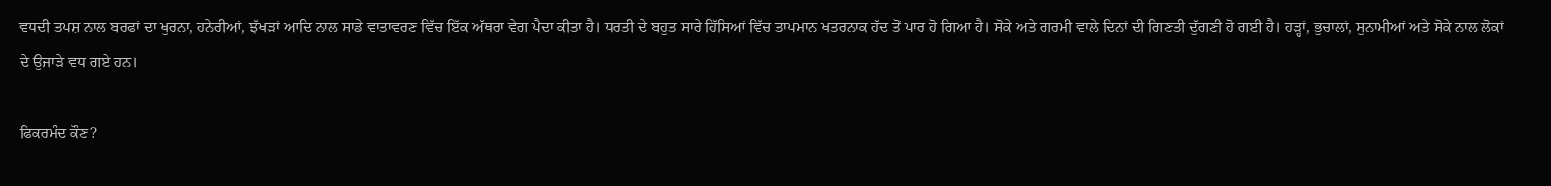ਵਧਦੀ ਤਪਸ਼ ਨਾਲ ਬਰਫਾਂ ਦਾ ਖੁਰਨਾ, ਹਨੇਰੀਆਂ, ਝੱਖੜਾਂ ਆਦਿ ਨਾਲ ਸਾਡੇ ਵਾਤਾਵਰਣ ਵਿੱਚ ਇੱਕ ਅੱਥਰਾ ਵੇਗ ਪੈਦਾ ਕੀਤਾ ਹੈ। ਧਰਤੀ ਦੇ ਬਹੁਤ ਸਾਰੇ ਹਿੱਸਿਆਂ ਵਿੱਚ ਤਾਪਮਾਨ ਖਤਰਨਾਕ ਹੱਦ ਤੋਂ ਪਾਰ ਹੋ ਗਿਆ ਹੈ। ਸੋਕੇ ਅਤੇ ਗਰਮੀ ਵਾਲੇ ਦਿਨਾਂ ਦੀ ਗਿਣਤੀ ਦੁੱਗਣੀ ਹੋ ਗਈ ਹੈ। ਹੜ੍ਹਾਂ, ਭੁਚਾਲਾਂ, ਸੁਨਾਮੀਆਂ ਅਤੇ ਸੋਕੇ ਨਾਲ ਲੋਕਾਂ ਦੇ ਉਜਾੜੇ ਵਧ ਗਏ ਹਨ।

ਫਿਕਰਮੰਦ ਕੌਣ?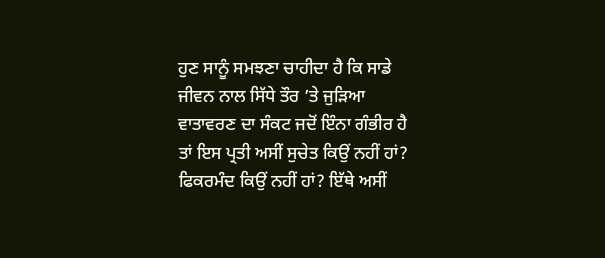ਹੁਣ ਸਾਨੂੰ ਸਮਝਣਾ ਚਾਹੀਦਾ ਹੈ ਕਿ ਸਾਡੇ ਜੀਵਨ ਨਾਲ ਸਿੱਧੇ ਤੌਰ ’ਤੇ ਜੁੜਿਆ ਵਾਤਾਵਰਣ ਦਾ ਸੰਕਟ ਜਦੋਂ ਇੰਨਾ ਗੰਭੀਰ ਹੈ ਤਾਂ ਇਸ ਪ੍ਰਤੀ ਅਸੀਂ ਸੁਚੇਤ ਕਿਉਂ ਨਹੀਂ ਹਾਂ? ਫਿਕਰਮੰਦ ਕਿਉਂ ਨਹੀਂ ਹਾਂ? ਇੱਥੇ ਅਸੀਂ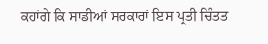ਕਹਾਂਗੇ ਕਿ ਸਾਡੀਆਂ ਸਰਕਾਰਾਂ ਇਸ ਪ੍ਰਤੀ ਚਿੰਤਤ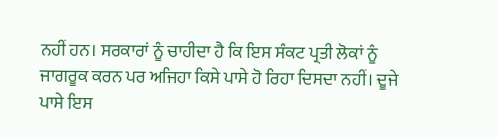ਨਹੀਂ ਹਨ। ਸਰਕਾਰਾਂ ਨੂੰ ਚਾਹੀਦਾ ਹੈ ਕਿ ਇਸ ਸੰਕਟ ਪ੍ਰਤੀ ਲੋਕਾਂ ਨੂੰ ਜਾਗਰੂਕ ਕਰਨ ਪਰ ਅਜਿਹਾ ਕਿਸੇ ਪਾਸੇ ਹੋ ਰਿਹਾ ਦਿਸਦਾ ਨਹੀਂ। ਦੂਜੇ ਪਾਸੇ ਇਸ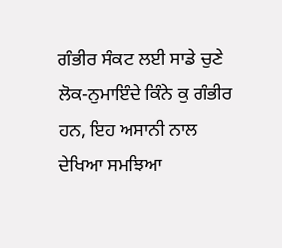ਗੰਭੀਰ ਸੰਕਟ ਲਈ ਸਾਡੇ ਚੁਣੇ ਲੋਕ-ਨੁਮਾਇੰਦੇ ਕਿੰਨੇ ਕੁ ਗੰਭੀਰ ਹਨ, ਇਹ ਅਸਾਨੀ ਨਾਲ ਦੇਖਿਆ ਸਮਝਿਆ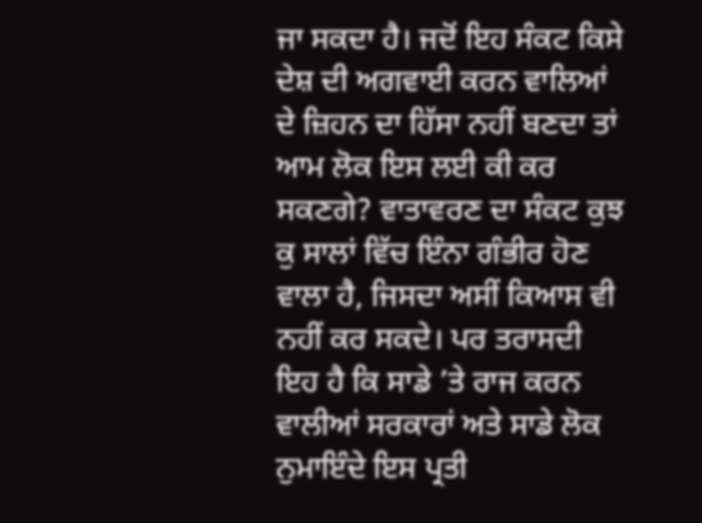ਜਾ ਸਕਦਾ ਹੈ। ਜਦੋਂ ਇਹ ਸੰਕਟ ਕਿਸੇ ਦੇਸ਼ ਦੀ ਅਗਵਾਈ ਕਰਨ ਵਾਲਿਆਂ ਦੇ ਜ਼ਿਹਨ ਦਾ ਹਿੱਸਾ ਨਹੀਂ ਬਣਦਾ ਤਾਂ ਆਮ ਲੋਕ ਇਸ ਲਈ ਕੀ ਕਰ ਸਕਣਗੇ? ਵਾਤਾਵਰਣ ਦਾ ਸੰਕਟ ਕੁਝ ਕੁ ਸਾਲਾਂ ਵਿੱਚ ਇੰਨਾ ਗੰਭੀਰ ਹੋਣ ਵਾਲਾ ਹੈ, ਜਿਸਦਾ ਅਸੀਂ ਕਿਆਸ ਵੀ ਨਹੀਂ ਕਰ ਸਕਦੇ। ਪਰ ਤਰਾਸਦੀ ਇਹ ਹੈ ਕਿ ਸਾਡੇ ’ਤੇ ਰਾਜ ਕਰਨ ਵਾਲੀਆਂ ਸਰਕਾਰਾਂ ਅਤੇ ਸਾਡੇ ਲੋਕ ਨੁਮਾਇੰਦੇ ਇਸ ਪ੍ਰਤੀ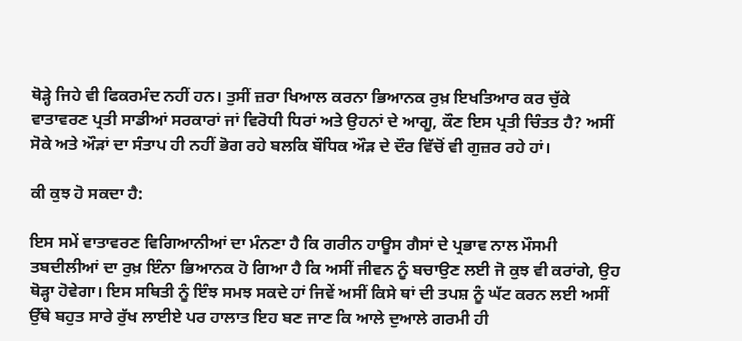ਥੋੜ੍ਹੇ ਜਿਹੇ ਵੀ ਫਿਕਰਮੰਦ ਨਹੀਂ ਹਨ। ਤੁਸੀਂ ਜ਼ਰਾ ਖਿਆਲ ਕਰਨਾ ਭਿਆਨਕ ਰੁਖ਼ ਇਖਤਿਆਰ ਕਰ ਚੁੱਕੇ ਵਾਤਾਵਰਣ ਪ੍ਰਤੀ ਸਾਡੀਆਂ ਸਰਕਾਰਾਂ ਜਾਂ ਵਿਰੋਧੀ ਧਿਰਾਂ ਅਤੇ ਉਹਨਾਂ ਦੇ ਆਗੂ, ਕੌਣ ਇਸ ਪ੍ਰਤੀ ਚਿੰਤਤ ਹੈ? ਅਸੀਂ ਸੋਕੇ ਅਤੇ ਔੜਾਂ ਦਾ ਸੰਤਾਪ ਹੀ ਨਹੀਂ ਭੋਗ ਰਹੇ ਬਲਕਿ ਬੌਧਿਕ ਔੜ ਦੇ ਦੌਰ ਵਿੱਚੋਂ ਵੀ ਗੁਜ਼ਰ ਰਹੇ ਹਾਂ।

ਕੀ ਕੁਝ ਹੋ ਸਕਦਾ ਹੈ:

ਇਸ ਸਮੇਂ ਵਾਤਾਵਰਣ ਵਿਗਿਆਨੀਆਂ ਦਾ ਮੰਨਣਾ ਹੈ ਕਿ ਗਰੀਨ ਹਾਊਸ ਗੈਸਾਂ ਦੇ ਪ੍ਰਭਾਵ ਨਾਲ ਮੌਸਮੀ ਤਬਦੀਲੀਆਂ ਦਾ ਰੁਖ਼ ਇੰਨਾ ਭਿਆਨਕ ਹੋ ਗਿਆ ਹੈ ਕਿ ਅਸੀਂ ਜੀਵਨ ਨੂੰ ਬਚਾਉਣ ਲਈ ਜੋ ਕੁਝ ਵੀ ਕਰਾਂਗੇ, ਉਹ ਥੋੜ੍ਹਾ ਹੋਵੇਗਾ। ਇਸ ਸਥਿਤੀ ਨੂੰ ਇੰਝ ਸਮਝ ਸਕਦੇ ਹਾਂ ਜਿਵੇਂ ਅਸੀਂ ਕਿਸੇ ਥਾਂ ਦੀ ਤਪਸ਼ ਨੂੰ ਘੱਟ ਕਰਨ ਲਈ ਅਸੀਂ ਉੱਥੇ ਬਹੁਤ ਸਾਰੇ ਰੁੱਖ ਲਾਈਏ ਪਰ ਹਾਲਾਤ ਇਹ ਬਣ ਜਾਣ ਕਿ ਆਲੇ ਦੁਆਲੇ ਗਰਮੀ ਹੀ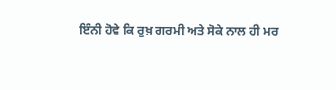ਇੰਨੀ ਹੋਵੇ ਕਿ ਰੁਖ਼ ਗਰਮੀ ਅਤੇ ਸੋਕੇ ਨਾਲ ਹੀ ਮਰ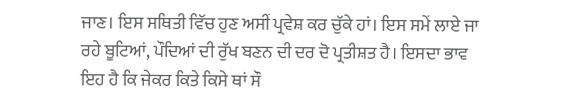ਜਾਣ। ਇਸ ਸਥਿਤੀ ਵਿੱਚ ਹੁਣ ਅਸੀਂ ਪ੍ਰਵੇਸ਼ ਕਰ ਚੁੱਕੇ ਹਾਂ। ਇਸ ਸਮੇਂ ਲਾਏ ਜਾ ਰਹੇ ਬੂਟਿਆਂ, ਪੌਦਿਆਂ ਦੀ ਰੁੱਖ ਬਣਨ ਦੀ ਦਰ ਦੋ ਪ੍ਰਤੀਸ਼ਤ ਹੈ। ਇਸਦਾ ਭਾਵ ਇਹ ਹੈ ਕਿ ਜੇਕਰ ਕਿਤੇ ਕਿਸੇ ਥਾਂ ਸੌ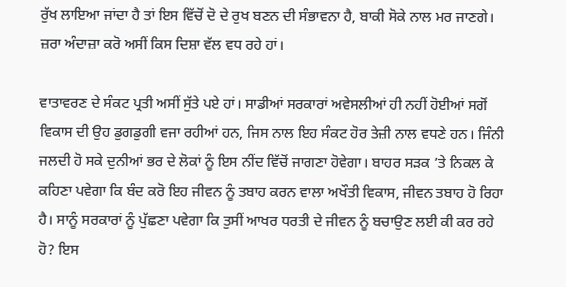ਰੁੱਖ ਲਾਇਆ ਜਾਂਦਾ ਹੈ ਤਾਂ ਇਸ ਵਿੱਚੋਂ ਦੋ ਦੇ ਰੁਖ ਬਣਨ ਦੀ ਸੰਭਾਵਨਾ ਹੈ, ਬਾਕੀ ਸੋਕੇ ਨਾਲ ਮਰ ਜਾਣਗੇ। ਜ਼ਰਾ ਅੰਦਾਜ਼ਾ ਕਰੋ ਅਸੀਂ ਕਿਸ ਦਿਸ਼ਾ ਵੱਲ ਵਧ ਰਹੇ ਹਾਂ।

ਵਾਤਾਵਰਣ ਦੇ ਸੰਕਟ ਪ੍ਰਤੀ ਅਸੀਂ ਸੁੱਤੇ ਪਏ ਹਾਂ। ਸਾਡੀਆਂ ਸਰਕਾਰਾਂ ਅਵੇਸਲੀਆਂ ਹੀ ਨਹੀਂ ਹੋਈਆਂ ਸਗੋਂ ਵਿਕਾਸ ਦੀ ਉਹ ਡੁਗਡੁਗੀ ਵਜਾ ਰਹੀਆਂ ਹਨ, ਜਿਸ ਨਾਲ ਇਹ ਸੰਕਟ ਹੋਰ ਤੇਜ਼ੀ ਨਾਲ ਵਧਣੇ ਹਨ। ਜਿੰਨੀ ਜਲਦੀ ਹੋ ਸਕੇ ਦੁਨੀਆਂ ਭਰ ਦੇ ਲੋਕਾਂ ਨੂੰ ਇਸ ਨੀਂਦ ਵਿੱਚੋਂ ਜਾਗਣਾ ਹੋਵੇਗਾ। ਬਾਹਰ ਸੜਕ ’ਤੇ ਨਿਕਲ ਕੇ ਕਹਿਣਾ ਪਵੇਗਾ ਕਿ ਬੰਦ ਕਰੋ ਇਹ ਜੀਵਨ ਨੂੰ ਤਬਾਹ ਕਰਨ ਵਾਲਾ ਅਖੌਤੀ ਵਿਕਾਸ, ਜੀਵਨ ਤਬਾਹ ਹੋ ਰਿਹਾ ਹੈ। ਸਾਨੂੰ ਸਰਕਾਰਾਂ ਨੂੰ ਪੁੱਛਣਾ ਪਵੇਗਾ ਕਿ ਤੁਸੀਂ ਆਖਰ ਧਰਤੀ ਦੇ ਜੀਵਨ ਨੂੰ ਬਚਾਉਣ ਲਈ ਕੀ ਕਰ ਰਹੇ ਹੋ? ਇਸ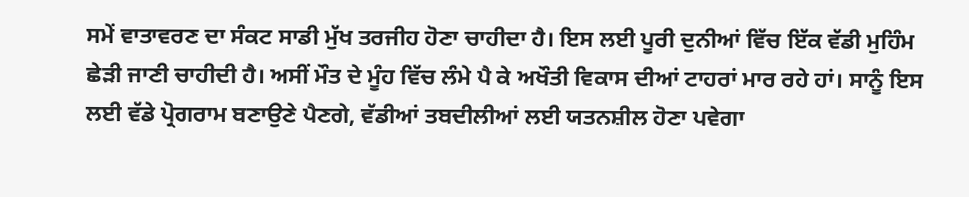ਸਮੇਂ ਵਾਤਾਵਰਣ ਦਾ ਸੰਕਟ ਸਾਡੀ ਮੁੱਖ ਤਰਜੀਹ ਹੋਣਾ ਚਾਹੀਦਾ ਹੈ। ਇਸ ਲਈ ਪੂਰੀ ਦੁਨੀਆਂ ਵਿੱਚ ਇੱਕ ਵੱਡੀ ਮੁਹਿੰਮ ਛੇੜੀ ਜਾਣੀ ਚਾਹੀਦੀ ਹੈ। ਅਸੀਂ ਮੌਤ ਦੇ ਮੂੰਹ ਵਿੱਚ ਲੰਮੇ ਪੈ ਕੇ ਅਖੌਤੀ ਵਿਕਾਸ ਦੀਆਂ ਟਾਹਰਾਂ ਮਾਰ ਰਹੇ ਹਾਂ। ਸਾਨੂੰ ਇਸ ਲਈ ਵੱਡੇ ਪ੍ਰੋਗਰਾਮ ਬਣਾਉਣੇ ਪੈਣਗੇ, ਵੱਡੀਆਂ ਤਬਦੀਲੀਆਂ ਲਈ ਯਤਨਸ਼ੀਲ ਹੋਣਾ ਪਵੇਗਾ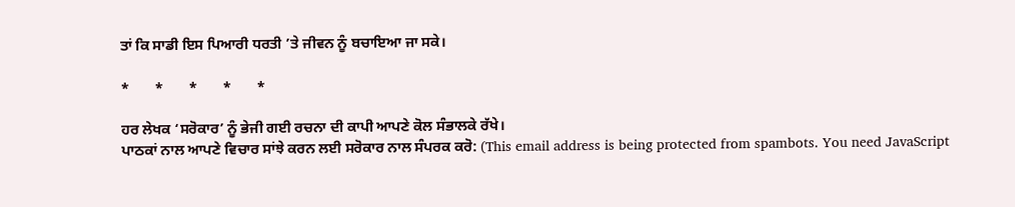ਤਾਂ ਕਿ ਸਾਡੀ ਇਸ ਪਿਆਰੀ ਧਰਤੀ ’ਤੇ ਜੀਵਨ ਨੂੰ ਬਚਾਇਆ ਜਾ ਸਕੇ।

*       *       *       *       *

ਹਰ ਲੇਖਕ ‘ਸਰੋਕਾਰ’ ਨੂੰ ਭੇਜੀ ਗਈ ਰਚਨਾ ਦੀ ਕਾਪੀ ਆਪਣੇ ਕੋਲ ਸੰਭਾਲਕੇ ਰੱਖੇ।
ਪਾਠਕਾਂ ਨਾਲ ਆਪਣੇ ਵਿਚਾਰ ਸਾਂਝੇ ਕਰਨ ਲਈ ਸਰੋਕਾਰ ਨਾਲ ਸੰਪਰਕ ਕਰੋ: (This email address is being protected from spambots. You need JavaScript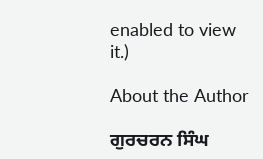enabled to view it.)

About the Author

ਗੁਰਚਰਨ ਸਿੰਘ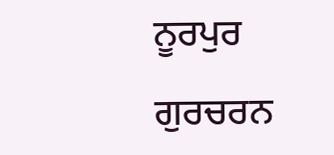ਨੂਰਪੁਰ

ਗੁਰਚਰਨ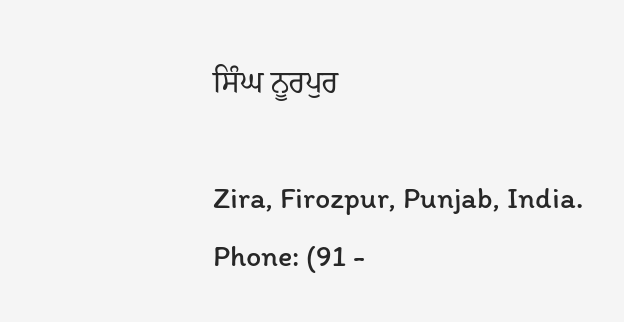ਸਿੰਘ ਨੂਰਪੁਰ

Zira, Firozpur, Punjab, India.
Phone: (91 -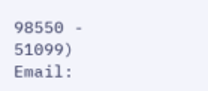98550 - 51099)
Email: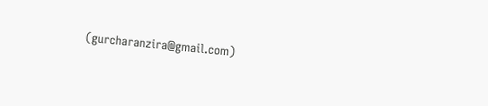(gurcharanzira@gmail.com)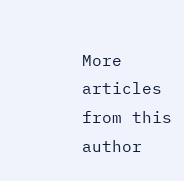More articles from this author